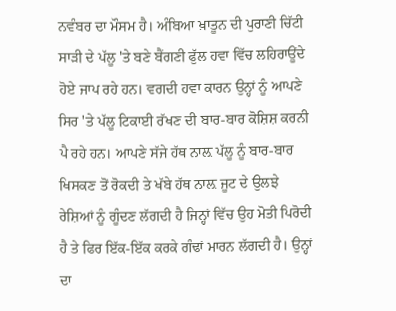ਨਵੰਬਰ ਦਾ ਮੌਸਮ ਹੈ। ਅੰਬਿਆ ਖ਼ਾਤੂਨ ਦੀ ਪੁਰਾਣੀ ਚਿੱਟੀ ਸਾੜੀ ਦੇ ਪੱਲੂ 'ਤੇ ਬਣੇ ਬੈਂਗਣੀ ਫੁੱਲ ਹਵਾ ਵਿੱਚ ਲਹਿਰਾਊਂਦੇ ਹੋਏ ਜਾਪ ਰਹੇ ਹਨ। ਵਗਦੀ ਹਵਾ ਕਾਰਨ ਉਨ੍ਹਾਂ ਨੂੰ ਆਪਣੇ ਸਿਰ 'ਤੇ ਪੱਲੂ ਟਿਕਾਈ ਰੱਖਣ ਦੀ ਬਾਰ-ਬਾਰ ਕੋਸ਼ਿਸ਼ ਕਰਨੀ ਪੈ ਰਹੇ ਹਨ। ਆਪਣੇ ਸੱਜੇ ਹੱਥ ਨਾਲ਼ ਪੱਲੂ ਨੂੰ ਬਾਰ-ਬਾਰ ਖਿਸਕਣ ਤੋਂ ਰੋਕਦੀ ਤੇ ਖੱਬੇ ਹੱਥ ਨਾਲ਼ ਜੂਟ ਦੇ ਉਲਝੇ ਰੇਸ਼ਿਆਂ ਨੂੰ ਗੂੰਦਣ ਲੱਗਦੀ ਹੈ ਜਿਨ੍ਹਾਂ ਵਿੱਚ ਉਹ ਮੋਤੀ ਪਿਰੋਦੀ ਹੈ ਤੇ ਫਿਰ ਇੱਕ-ਇੱਕ ਕਰਕੇ ਗੰਢਾਂ ਮਾਰਨ ਲੱਗਦੀ ਹੈ। ਉਨ੍ਹਾਂ ਦਾ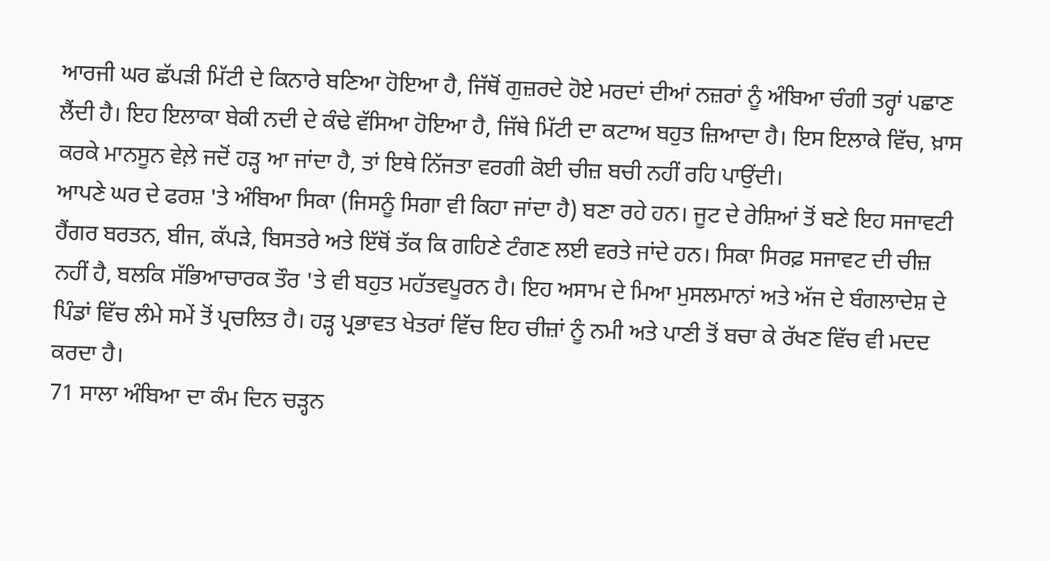ਆਰਜੀ ਘਰ ਛੱਪੜੀ ਮਿੱਟੀ ਦੇ ਕਿਨਾਰੇ ਬਣਿਆ ਹੋਇਆ ਹੈ, ਜਿੱਥੋਂ ਗੁਜ਼ਰਦੇ ਹੋਏ ਮਰਦਾਂ ਦੀਆਂ ਨਜ਼ਰਾਂ ਨੂੰ ਅੰਬਿਆ ਚੰਗੀ ਤਰ੍ਹਾਂ ਪਛਾਣ ਲੈਂਦੀ ਹੈ। ਇਹ ਇਲਾਕਾ ਬੇਕੀ ਨਦੀ ਦੇ ਕੰਢੇ ਵੱਸਿਆ ਹੋਇਆ ਹੈ, ਜਿੱਥੇ ਮਿੱਟੀ ਦਾ ਕਟਾਅ ਬਹੁਤ ਜ਼ਿਆਦਾ ਹੈ। ਇਸ ਇਲਾਕੇ ਵਿੱਚ, ਖ਼ਾਸ ਕਰਕੇ ਮਾਨਸੂਨ ਵੇਲ਼ੇ ਜਦੋਂ ਹੜ੍ਹ ਆ ਜਾਂਦਾ ਹੈ, ਤਾਂ ਇਥੇ ਨਿੱਜਤਾ ਵਰਗੀ ਕੋਈ ਚੀਜ਼ ਬਚੀ ਨਹੀਂ ਰਹਿ ਪਾਉਂਦੀ।
ਆਪਣੇ ਘਰ ਦੇ ਫਰਸ਼ 'ਤੇ ਅੰਬਿਆ ਸਿਕਾ (ਜਿਸਨੂੰ ਸਿਗਾ ਵੀ ਕਿਹਾ ਜਾਂਦਾ ਹੈ) ਬਣਾ ਰਹੇ ਹਨ। ਜੂਟ ਦੇ ਰੇਸ਼ਿਆਂ ਤੋਂ ਬਣੇ ਇਹ ਸਜਾਵਟੀ ਹੈਂਗਰ ਬਰਤਨ, ਬੀਜ, ਕੱਪੜੇ, ਬਿਸਤਰੇ ਅਤੇ ਇੱਥੋਂ ਤੱਕ ਕਿ ਗਹਿਣੇ ਟੰਗਣ ਲਈ ਵਰਤੇ ਜਾਂਦੇ ਹਨ। ਸਿਕਾ ਸਿਰਫ਼ ਸਜਾਵਟ ਦੀ ਚੀਜ਼ ਨਹੀਂ ਹੈ, ਬਲਕਿ ਸੱਭਿਆਚਾਰਕ ਤੌਰ 'ਤੇ ਵੀ ਬਹੁਤ ਮਹੱਤਵਪੂਰਨ ਹੈ। ਇਹ ਅਸਾਮ ਦੇ ਮਿਆ ਮੁਸਲਮਾਨਾਂ ਅਤੇ ਅੱਜ ਦੇ ਬੰਗਲਾਦੇਸ਼ ਦੇ ਪਿੰਡਾਂ ਵਿੱਚ ਲੰਮੇ ਸਮੇਂ ਤੋਂ ਪ੍ਰਚਲਿਤ ਹੈ। ਹੜ੍ਹ ਪ੍ਰਭਾਵਤ ਖੇਤਰਾਂ ਵਿੱਚ ਇਹ ਚੀਜ਼ਾਂ ਨੂੰ ਨਮੀ ਅਤੇ ਪਾਣੀ ਤੋਂ ਬਚਾ ਕੇ ਰੱਖਣ ਵਿੱਚ ਵੀ ਮਦਦ ਕਰਦਾ ਹੈ।
71 ਸਾਲਾ ਅੰਬਿਆ ਦਾ ਕੰਮ ਦਿਨ ਚੜ੍ਹਨ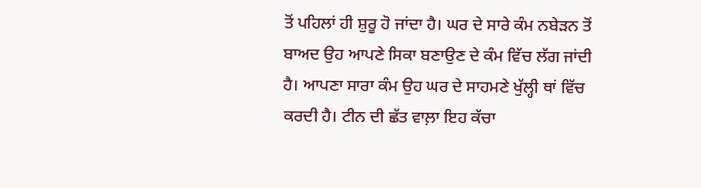ਤੋਂ ਪਹਿਲਾਂ ਹੀ ਸ਼ੁਰੂ ਹੋ ਜਾਂਦਾ ਹੈ। ਘਰ ਦੇ ਸਾਰੇ ਕੰਮ ਨਬੇੜਨ ਤੋਂ ਬਾਅਦ ਉਹ ਆਪਣੇ ਸਿਕਾ ਬਣਾਉਣ ਦੇ ਕੰਮ ਵਿੱਚ ਲੱਗ ਜਾਂਦੀ ਹੈ। ਆਪਣਾ ਸਾਰਾ ਕੰਮ ਉਹ ਘਰ ਦੇ ਸਾਹਮਣੇ ਖੁੱਲ੍ਹੀ ਥਾਂ ਵਿੱਚ ਕਰਦੀ ਹੈ। ਟੀਨ ਦੀ ਛੱਤ ਵਾਲ਼ਾ ਇਹ ਕੱਚਾ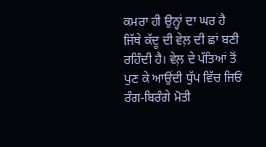ਕਮਰਾ ਹੀ ਉਨ੍ਹਾਂ ਦਾ ਘਰ ਹੈ ਜਿੱਥੇ ਕੱਦੂ ਦੀ ਵੇਲ਼ ਦੀ ਛਾਂ ਬਣੀ ਰਹਿੰਦੀ ਹੈ। ਵੇਲ਼ ਦੇ ਪੱਤਿਆਂ ਤੋਂ ਪੁਣ ਕੇ ਆਉਂਦੀ ਧੁੱਪ ਵਿੱਚ ਜਿਓਂ ਰੰਗ-ਬਿਰੰਗੇ ਮੋਤੀ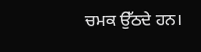ਚਮਕ ਉੱਠਦੇ ਹਨ।